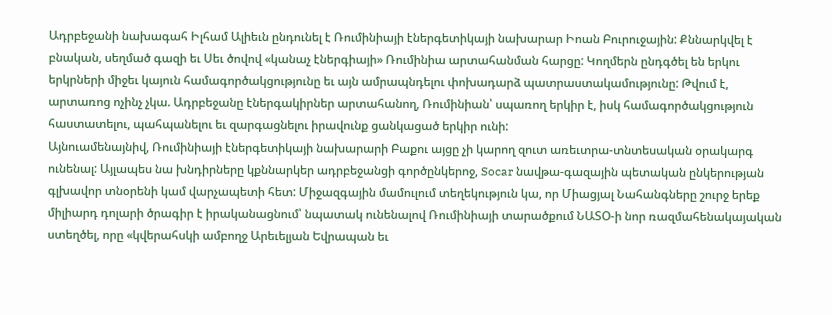Ադրբեջանի նախագահ Իլհամ Ալիեւն ընդունել է Ռումինիայի էներգետիկայի նախարար Իոան Բուրուջային: Քննարկվել է բնական, սեղմած գազի եւ Սեւ ծովով «կանաչ էներգիայի» Ռումինիա արտահանման հարցը: Կողմերն ընդգծել են երկու երկրների միջեւ կայուն համագործակցությունը եւ այն ամրապնդելու փոխադարձ պատրաստակամությունը: Թվում է, արտառոց ոչինչ չկա. Ադրբեջանը էներգակիրներ արտահանող, Ռումինիան՝ սպառող երկիր է, իսկ համագործակցություն հաստատելու, պահպանելու եւ զարգացնելու իրավունք ցանկացած երկիր ունի:
Այնուամենայնիվ, Ռումինիայի էներգետիկայի նախարարի Բաքու այցը չի կարող զուտ առեւտրա-տնտեսական օրակարգ ունենալ: Այլապես նա խնդիրները կքննարկեր ադրբեջանցի գործընկերոջ, Socar նավթա-գազային պետական ընկերության գլխավոր տնօրենի կամ վարչապետի հետ: Միջազգային մամուլում տեղեկություն կա, որ Միացյալ Նահանգները շուրջ երեք միլիարդ դոլարի ծրագիր է իրականացնում՝ նպատակ ունենալով Ռումինիայի տարածքում ՆԱՏՕ-ի նոր ռազմահենակայական ստեղծել, որը «կվերահսկի ամբողջ Արեւելյան Եվրապան եւ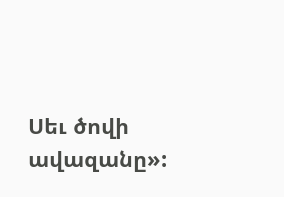Սեւ ծովի ավազանը»: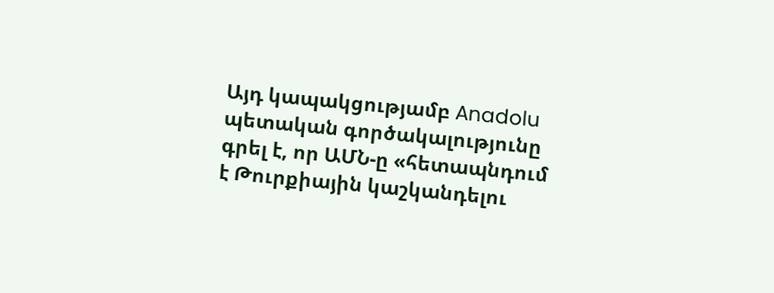Այդ կապակցությամբ Anadolu պետական գործակալությունը գրել է, որ ԱՄՆ-ը «հետապնդում է Թուրքիային կաշկանդելու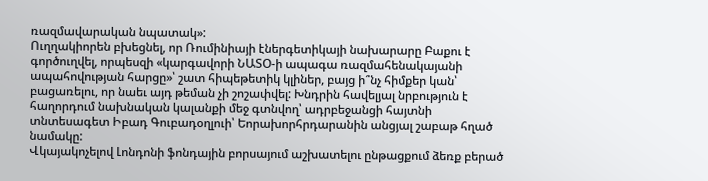ռազմավարական նպատակ»:
Ուղղակիորեն բխեցնել, որ Ռումինիայի էներգետիկայի նախարարը Բաքու է գործուղվել, որպեսզի «կարգավորի ՆԱՏՕ-ի ապագա ռազմահենակայանի ապահովության հարցը»՝ շատ հիպեթետիկ կլիներ, բայց ի՞նչ հիմքեր կան՝ բացառելու, որ նաեւ այդ թեման չի շոշափվել: Խնդրին հավելյալ նրբություն է հաղորդում նախնական կալանքի մեջ գտնվող՝ ադրբեջանցի հայտնի տնտեսագետ Իբադ Գուբադօղլուի՝ Եորախորհրդարանին անցյալ շաբաթ հղած նամակը:
Վկայակոչելով Լոնդոնի ֆոնդային բորսայում աշխատելու ընթացքում ձեռք բերած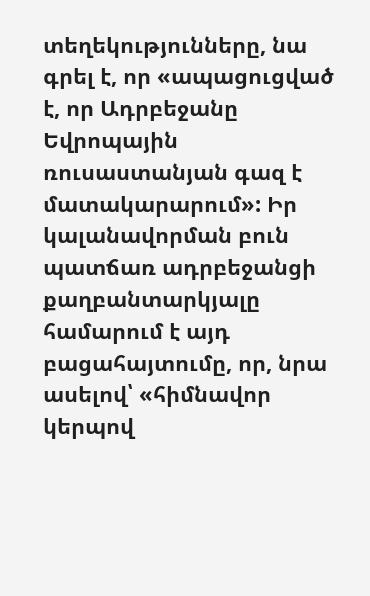տեղեկությունները, նա գրել է, որ «ապացուցված է, որ Ադրբեջանը Եվրոպային ռուսաստանյան գազ է մատակարարում»: Իր կալանավորման բուն պատճառ ադրբեջանցի քաղբանտարկյալը համարում է այդ բացահայտումը, որ, նրա ասելով՝ «հիմնավոր կերպով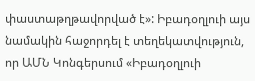փաստաթղթավորված է»: Իբադօղլուի այս նամակին հաջորդել է տեղեկատվություն, որ ԱՄՆ Կոնգերսում «Իբադօղլուի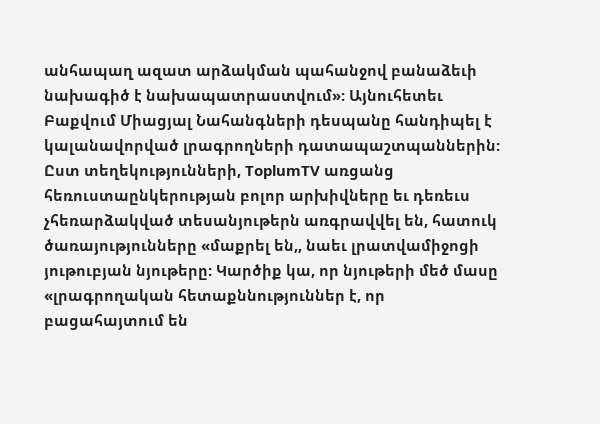անհապաղ ազատ արձակման պահանջով բանաձեւի նախագիծ է նախապատրաստվում»: Այնուհետեւ Բաքվում Միացյալ Նահանգների դեսպանը հանդիպել է կալանավորված լրագրողների դատապաշտպաններին:
Ըստ տեղեկությունների, ToplumTV առցանց հեռուստաընկերության բոլոր արխիվները եւ դեռեւս չհեռարձակված տեսանյութերն առգրավվել են, հատուկ ծառայությունները «մաքրել են,, նաեւ լրատվամիջոցի յութուբյան նյութերը: Կարծիք կա, որ նյութերի մեծ մասը «լրագրողական հետաքննություններ է, որ բացահայտում են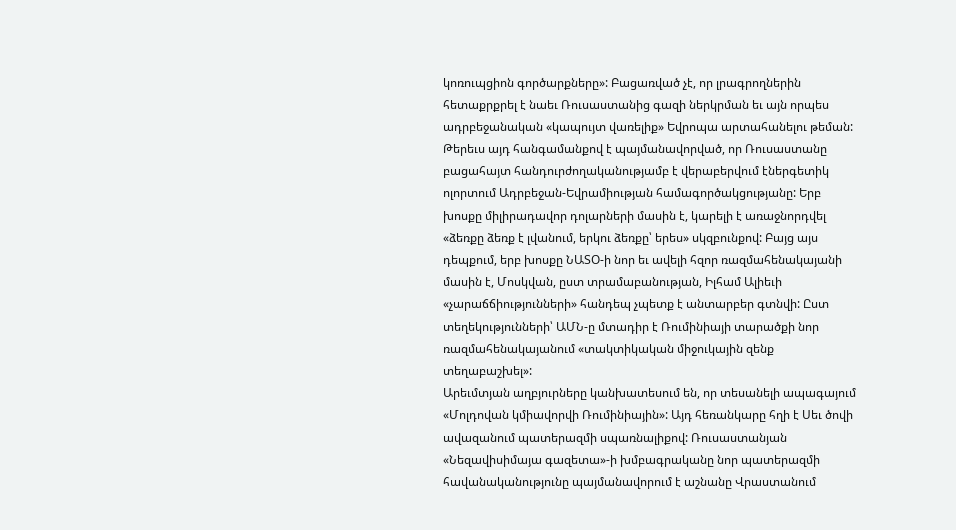կոռուպցիոն գործարքները»: Բացառված չէ, որ լրագրողներին հետաքրքրել է նաեւ Ռուսաստանից գազի ներկրման եւ այն որպես ադրբեջանական «կապույտ վառելիք» Եվրոպա արտահանելու թեման:
Թերեւս այդ հանգամանքով է պայմանավորված, որ Ռուսաստանը բացահայտ հանդուրժողականությամբ է վերաբերվում էներգետիկ ոլորտում Ադրբեջան-Եվրամիության համագործակցությանը: Երբ խոսքը միլիրադավոր դոլարների մասին է, կարելի է առաջնորդվել «ձեռքը ձեռք է լվանում, երկու ձեռքը՝ երես» սկզբունքով: Բայց այս դեպքում, երբ խոսքը ՆԱՏՕ-ի նոր եւ ավելի հզոր ռազմահենակայանի մասին է, Մոսկվան, ըստ տրամաբանության, Իլհամ Ալիեւի «չարաճճիությունների» հանդեպ չպետք է անտարբեր գտնվի: Ըստ տեղեկությունների՝ ԱՄՆ-ը մտադիր է Ռումինիայի տարածքի նոր ռազմահենակայանում «տակտիկական միջուկային զենք տեղաբաշխել»:
Արեւմտյան աղբյուրները կանխատեսում են, որ տեսանելի ապագայում «Մոլդովան կմիավորվի Ռումինիային»: Այդ հեռանկարը հղի է Սեւ ծովի ավազանում պատերազմի սպառնալիքով: Ռուսաստանյան «Նեզավիսիմայա գազետա»-ի խմբագրականը նոր պատերազմի հավանականությունը պայմանավորում է աշնանը Վրաստանում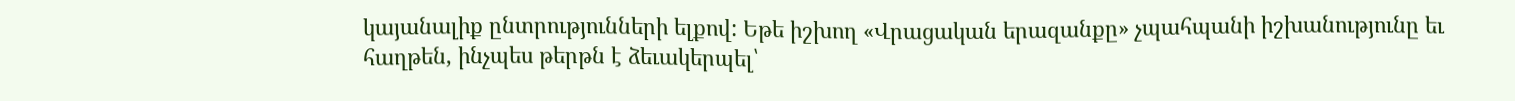կայանալիք ընտրությունների ելքով: Եթե իշխող «Վրացական երազանքը» չպահպանի իշխանությունը եւ հաղթեն, ինչպես թերթն է ձեւակերպել՝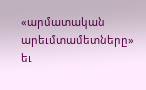«արմատական արեւմտամետները» եւ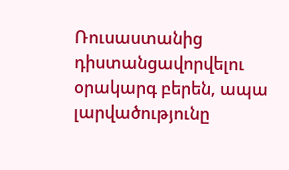Ռուսաստանից դիստանցավորվելու օրակարգ բերեն, ապա լարվածությունը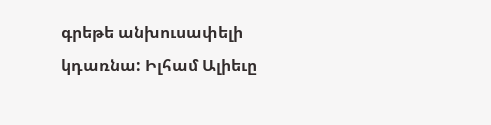գրեթե անխուսափելի կդառնա: Իլհամ Ալիեւը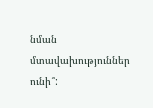նման մտավախություններ ունի՞: